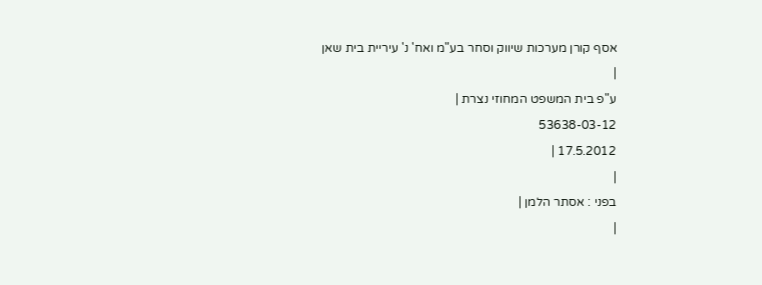אסף קורן מערכות שיווק וסחר בע"מ ואח' נ' עיריית בית שאן
|
ע"פ בית המשפט המחוזי נצרת |
53638-03-12
17.5.2012 |
|
בפני : אסתר הלמן |
|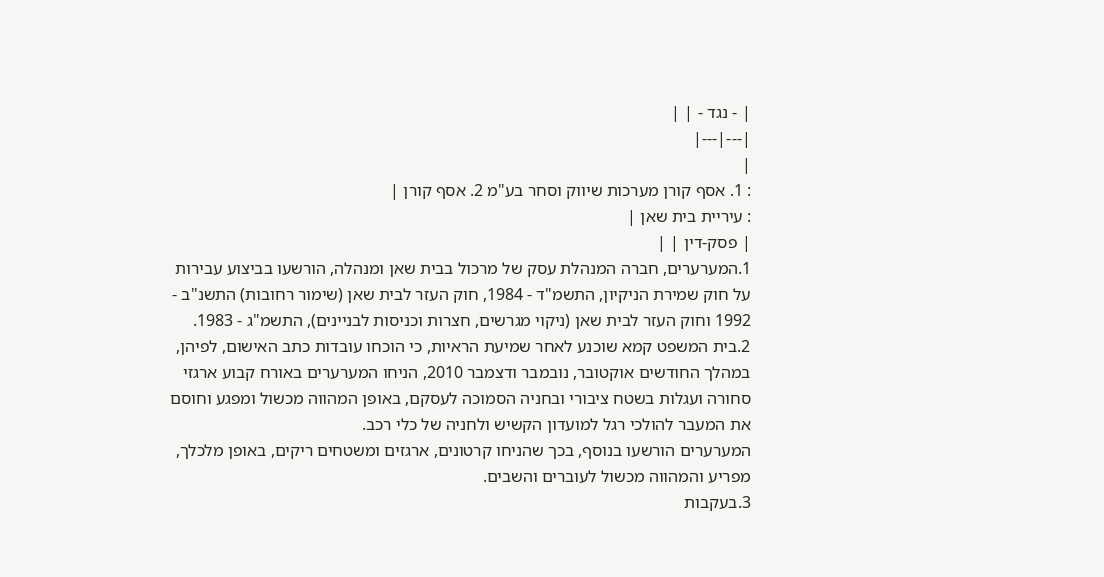| - נגד - | |
|---|---|
|
: 1. אסף קורן מערכות שיווק וסחר בע"מ 2. אסף קורן |
: עיריית בית שאן |
| פסק-דין | |
1.המערערים, חברה המנהלת עסק של מרכול בבית שאן ומנהלה, הורשעו בביצוע עבירות על חוק שמירת הניקיון, התשמ"ד - 1984, חוק העזר לבית שאן (שימור רחובות) התשנ"ב - 1992 וחוק העזר לבית שאן (ניקוי מגרשים, חצרות וכניסות לבניינים), התשמ"ג - 1983.
2.בית המשפט קמא שוכנע לאחר שמיעת הראיות, כי הוכחו עובדות כתב האישום, לפיהן, במהלך החודשים אוקטובר, נובמבר ודצמבר 2010, הניחו המערערים באורח קבוע ארגזי סחורה ועגלות בשטח ציבורי ובחניה הסמוכה לעסקם, באופן המהווה מכשול ומפגע וחוסם את המעבר להולכי רגל למועדון הקשיש ולחניה של כלי רכב.
המערערים הורשעו בנוסף, בכך שהניחו קרטונים, ארגזים ומשטחים ריקים, באופן מלכלך, מפריע והמהווה מכשול לעוברים והשבים.
3.בעקבות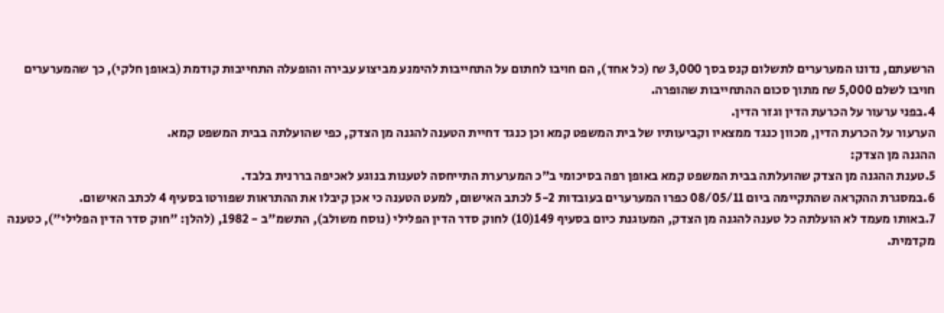הרשעתם, נדונו המערערים לתשלום קנס בסך 3,000 ₪ (כל אחד), הם חויבו לחתום על התחייבות להימנע מביצוע עבירה והופעלה התחייבות קודמת (באופן חלקי), כך שהמערערים חויבו לשלם 5,000 ₪ מתוך סכום ההתחייבות שהופרה.
4.בפני ערעור על הכרעת הדין וגזר הדין.
הערעור על הכרעת הדין, מכוון כנגד ממצאיו וקביעותיו של בית המשפט קמא וכן כנגד דחיית הטענה להגנה מן הצדק, כפי שהועלתה בבית המשפט קמא.
ההגנה מן הצדק:
5.טענת ההגנה מן הצדק שהועלתה בבית המשפט קמא באופן רפה בסיכומי ב"כ המערערת התייחסה לטענות בנוגע לאכיפה בררנית בלבד.
6.במסגרת ההקראה שהתקיימה ביום 08/05/11 כפרו המערערים בעובדות 5-2 לכתב האישום, למעט הטענה כי אכן קיבלו את ההתראות שפורטו בסעיף 4 לכתב האישום.
7.באותו מעמד לא הועלתה כל טענה להגנה מן הצדק, המעוגנת כיום בסעיף 149(10) לחוק סדר הדין הפלילי (נוסח משולב), התשמ"ב - 1982, (להלן: "חוק סדר הדין הפלילי"), כטענה מקדמית.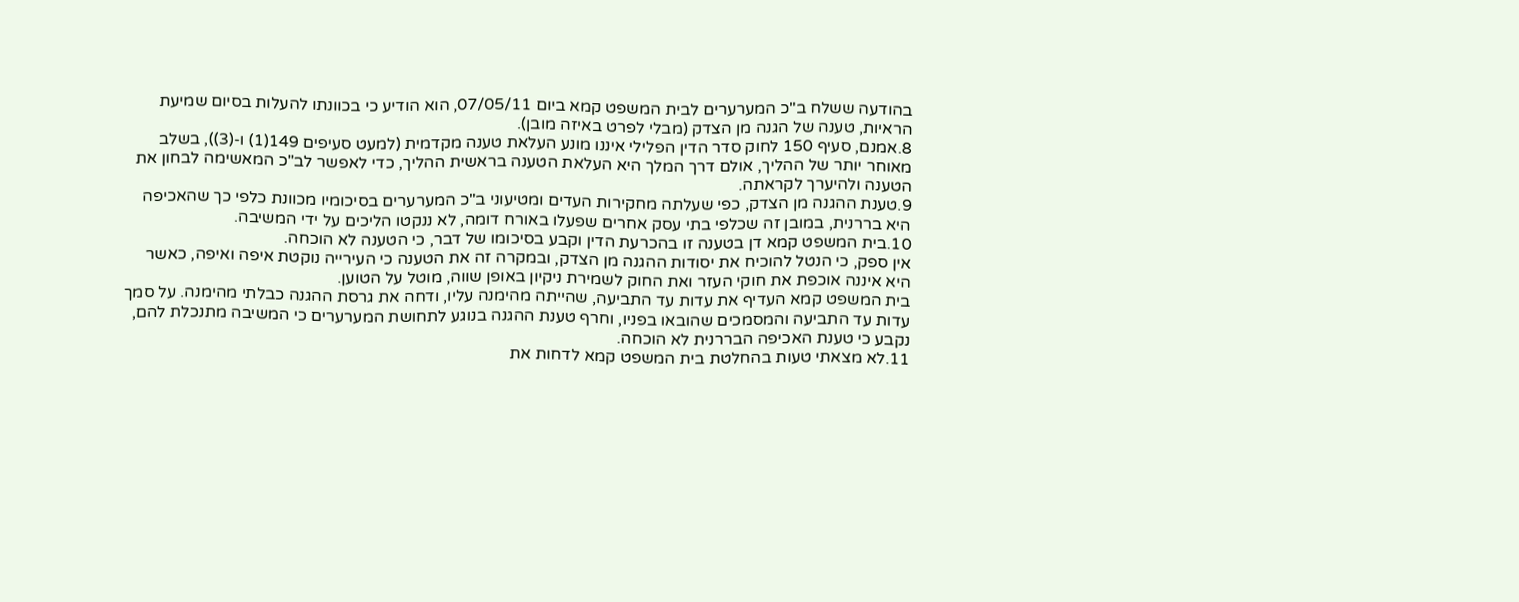בהודעה ששלח ב"כ המערערים לבית המשפט קמא ביום 07/05/11, הוא הודיע כי בכוונתו להעלות בסיום שמיעת הראיות, טענה של הגנה מן הצדק (מבלי לפרט באיזה מובן).
8.אמנם, סעיף 150 לחוק סדר הדין הפלילי איננו מונע העלאת טענה מקדמית (למעט סעיפים 149(1) ו-(3)), בשלב מאוחר יותר של ההליך, אולם דרך המלך היא העלאת הטענה בראשית ההליך, כדי לאפשר לב"כ המאשימה לבחון את הטענה ולהיערך לקראתה.
9.טענת ההגנה מן הצדק, כפי שעלתה מחקירות העדים ומטיעוני ב"כ המערערים בסיכומיו מכוונת כלפי כך שהאכיפה היא בררנית, במובן זה שכלפי בתי עסק אחרים שפעלו באורח דומה, לא ננקטו הליכים על ידי המשיבה.
10.בית המשפט קמא דן בטענה זו בהכרעת הדין וקבע בסיכומו של דבר, כי הטענה לא הוכחה.
אין ספק, כי הנטל להוכיח את יסודות ההגנה מן הצדק, ובמקרה זה את הטענה כי העירייה נוקטת איפה ואיפה, כאשר היא איננה אוכפת את חוקי העזר ואת החוק לשמירת ניקיון באופן שווה, מוטל על הטוען.
בית המשפט קמא העדיף את עדות עד התביעה, שהייתה מהימנה עליו, ודחה את גרסת ההגנה כבלתי מהימנה. על סמך עדות עד התביעה והמסמכים שהובאו בפניו, וחרף טענת ההגנה בנוגע לתחושת המערערים כי המשיבה מתנכלת להם, נקבע כי טענת האכיפה הבררנית לא הוכחה.
11.לא מצאתי טעות בהחלטת בית המשפט קמא לדחות את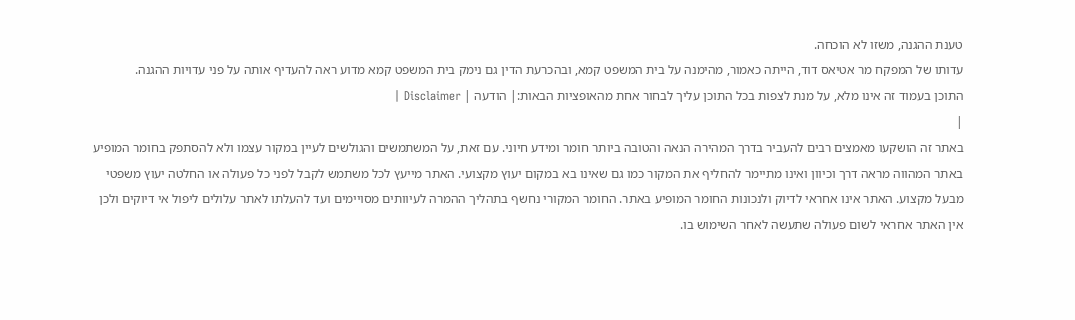טענת ההגנה, משזו לא הוכחה.
עדותו של המפקח מר אטיאס דוד, הייתה כאמור, מהימנה על בית המשפט קמא, ובהכרעת הדין גם נימק בית המשפט קמא מדוע ראה להעדיף אותה על פני עדויות ההגנה.
התוכן בעמוד זה אינו מלא, על מנת לצפות בכל התוכן עליך לבחור אחת מהאופציות הבאות:| הודעה | Disclaimer |
|
באתר זה הושקעו מאמצים רבים להעביר בדרך המהירה הנאה והטובה ביותר חומר ומידע חיוני. עם זאת, על המשתמשים והגולשים לעיין במקור עצמו ולא להסתפק בחומר המופיע באתר המהווה מראה דרך וכיוון ואינו מתיימר להחליף את המקור כמו גם שאינו בא במקום יעוץ מקצועי. האתר מייעץ לכל משתמש לקבל לפני כל פעולה או החלטה יעוץ משפטי מבעל מקצוע. האתר אינו אחראי לדיוק ולנכונות החומר המופיע באתר. החומר המקורי נחשף בתהליך ההמרה לעיוותים מסויימים ועד להעלתו לאתר עלולים ליפול אי דיוקים ולכן אין האתר אחראי לשום פעולה שתעשה לאחר השימוש בו.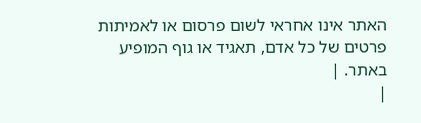האתר אינו אחראי לשום פרסום או לאמיתות פרטים של כל אדם, תאגיד או גוף המופיע באתר. |
|